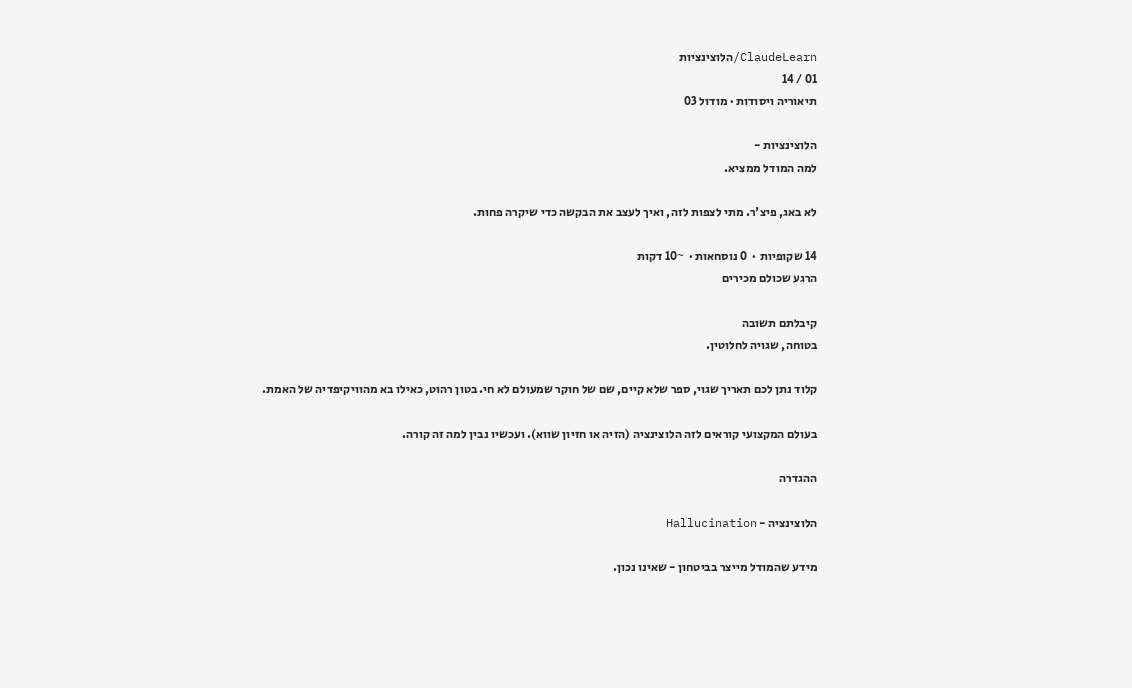ClaudeLearn/הלוצינציות
01 / 14
תיאוריה ויסודות · מודול 03

הלוצינציות -
למה המודל ממציא.

לא באג, פיצ'ר. מתי לצפות לזה, ואיך לעצב את הבקשה כדי שיקרה פחות.

14 שקופיות  ·  0 נוסחאות ·  ~10 דקות
הרגע שכולם מכירים

קיבלתם תשובה
בטוחה, שגויה לחלוטין.

קלוד נתן לכם תאריך שגוי, ספר שלא קיים, שם של חוקר שמעולם לא חי. בטון רהוט, כאילו בא מהוויקיפדיה של האמת.

בעולם המקצועי קוראים לזה הלוצינציה (הזיה או חזיון שווא). ועכשיו נבין למה זה קורה.

ההגדרה

הלוצינציה - Hallucination

מידע שהמודל מייצר בביטחון - שאינו נכון.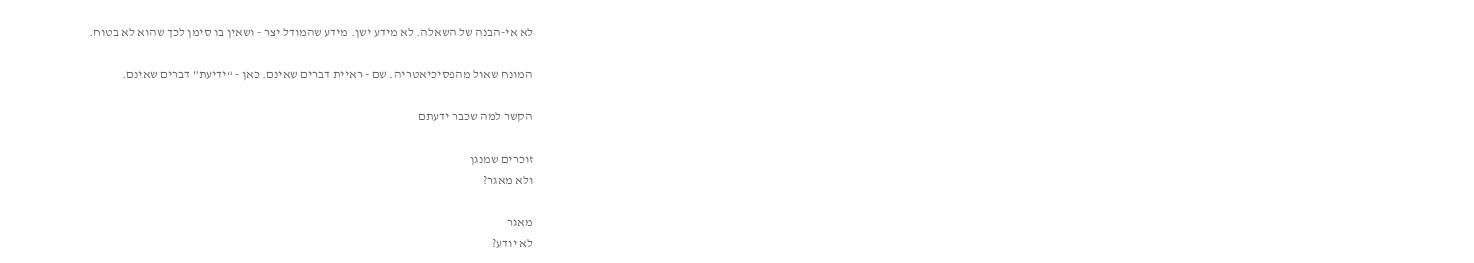לא אי-הבנה של השאלה. לא מידע ישן. מידע שהמודל יצר - ושאין בו סימן לכך שהוא לא בטוח.

המונח שאול מהפסיכיאטריה. שם - ראיית דברים שאינם. כאן - “ידיעת” דברים שאינם.

הקשר למה שכבר ידעתם

זוכרים שמנגן
ולא מאגר?

מאגר
לא יודע?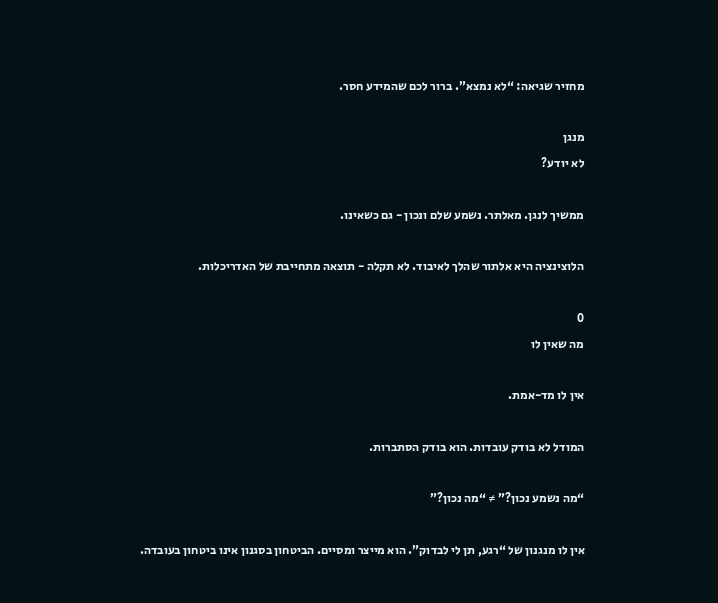מחזיר שגיאה: “לא נמצא”. ברור לכם שהמידע חסר.

מנגן
לא יודע?

ממשיך לנגן. מאלתר. נשמע שלם ונכון - גם כשאינו.

הלוצינציה היא אלתור שהלך לאיבוד. לא תקלה - תוצאה מתחייבת של האדריכלות.

0
מה שאין לו

אין לו מד-אמת.

המודל לא בודק עובדות. הוא בודק הסתברות.

“מה נשמע נכון?” ≠ “מה נכון?”

אין לו מנגנון של “רגע, תן לי לבדוק”. הוא מייצר ומסיים. הביטחון בסגנון אינו ביטחון בעובדה.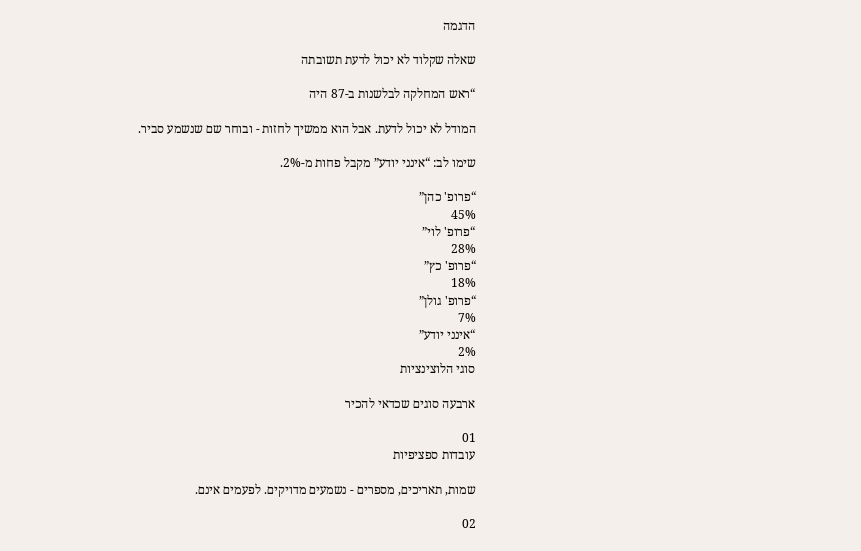הדגמה

שאלה שקלוד לא יכול לדעת תשובתה

“ראש המחלקה לבלשנות ב-87 היה

המודל לא יכול לדעת. אבל הוא ממשיך לחזות - ובוחר שם שנשמע סביר.

שימו לב: “אינני יודע” מקבל פחות מ-2%.

“פרופ' כהן”
45%
“פרופ' לוי”
28%
“פרופ' כץ”
18%
“פרופ' גולן”
7%
“אינני יודע”
2%
סוגי הלוצינציות

ארבעה סוגים שכדאי להכיר

01
עובדות ספציפיות

שמות, תאריכים, מספרים - נשמעים מדויקים. לפעמים אינם.

02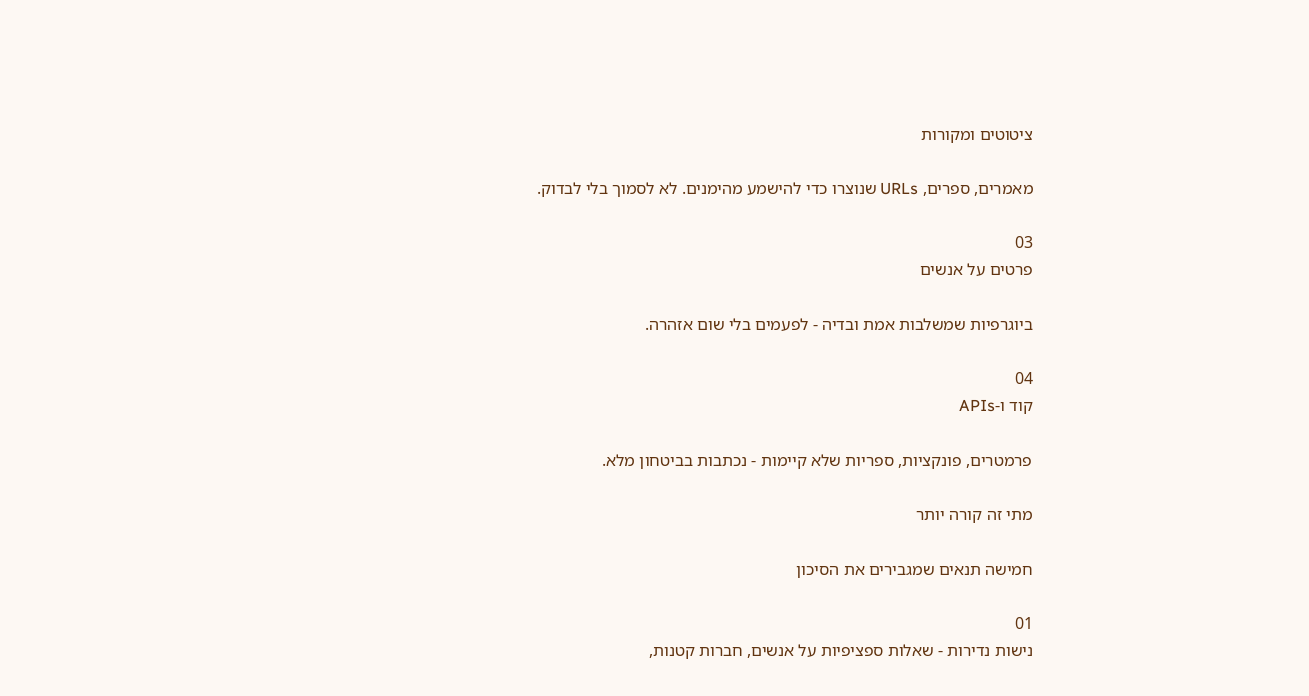ציטוטים ומקורות

מאמרים, ספרים, URLs שנוצרו כדי להישמע מהימנים. לא לסמוך בלי לבדוק.

03
פרטים על אנשים

ביוגרפיות שמשלבות אמת ובדיה - לפעמים בלי שום אזהרה.

04
קוד ו-APIs

פרמטרים, פונקציות, ספריות שלא קיימות - נכתבות בביטחון מלא.

מתי זה קורה יותר

חמישה תנאים שמגבירים את הסיכון

01
נישות נדירות - שאלות ספציפיות על אנשים, חברות קטנות,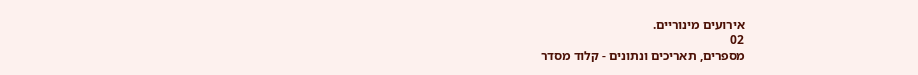אירועים מינוריים.
02
מספרים, תאריכים ונתונים - קלוד מסדר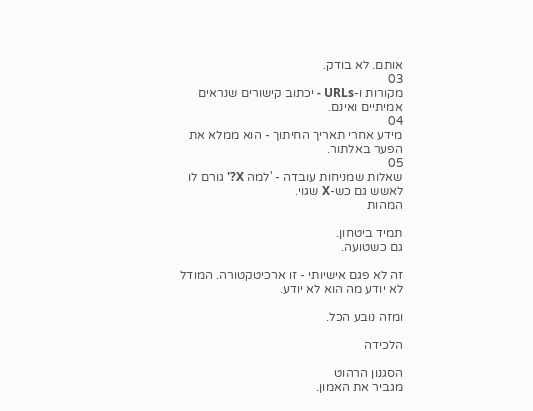אותם. לא בודק.
03
מקורות ו-URLs - יכתוב קישורים שנראים אמיתיים ואינם.
04
מידע אחרי תאריך החיתוך - הוא ממלא את הפער באלתור.
05
שאלות שמניחות עובדה - 'למה X?' גורם לו לאשש גם כש-X שגוי.
המהות

תמיד ביטחון.
גם כשטועה.

זה לא פגם אישיותי - זו ארכיטקטורה. המודל לא יודע מה הוא לא יודע.

ומזה נובע הכל.

הלכידה

הסגנון הרהוט
מגביר את האמון.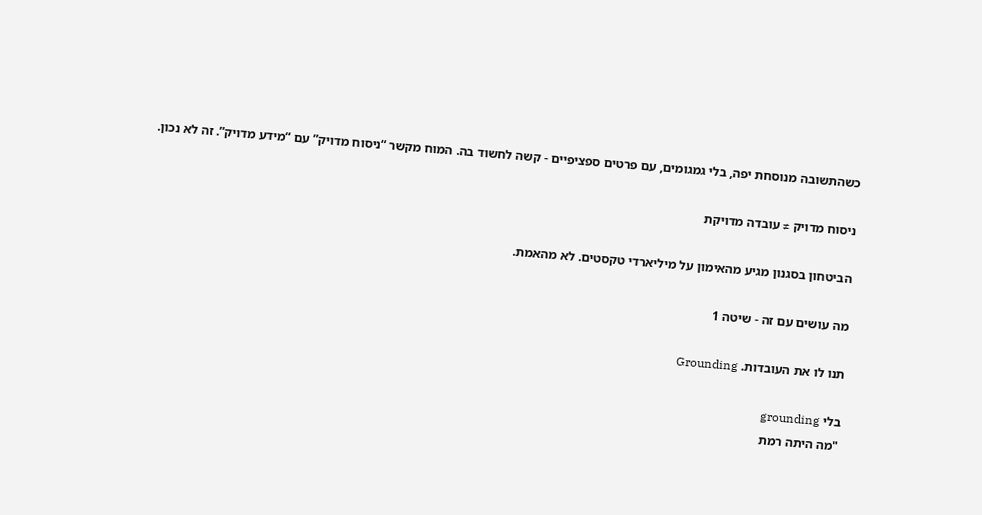כשהתשובה מנוסחת יפה, בלי גמגומים, עם פרטים ספציפיים - קשה לחשוד בה. המוח מקשר “ניסוח מדויק” עם “מידע מדויק”. זה לא נכון.

ניסוח מדויק ≠ עובדה מדויקת

הביטחון בסגנון מגיע מהאימון על מיליארדי טקסטים. לא מהאמת.

מה עושים עם זה - שיטה 1

תנו לו את העובדות. Grounding

בלי grounding
"מה היתה רמת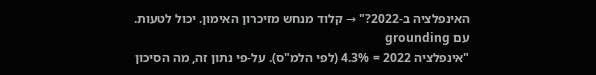האינפלציה ב-2022?" → קלוד מנחש מזיכרון האימון. יכול לטעות.
עם grounding
"אינפלציה 2022 = 4.3% (לפי הלמ"ס). על-פי נתון זה, מה הסיכון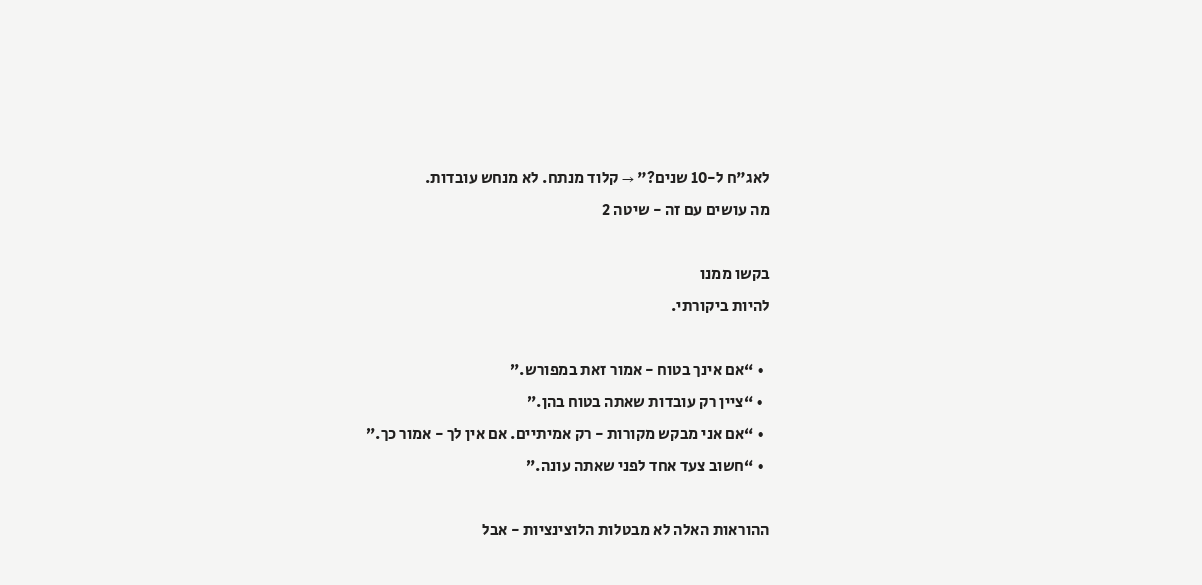לאג"ח ל-10 שנים?" → קלוד מנתח. לא מנחש עובדות.
מה עושים עם זה - שיטה 2

בקשו ממנו
להיות ביקורתי.

  • “אם אינך בטוח - אמור זאת במפורש.”
  • “ציין רק עובדות שאתה בטוח בהן.”
  • “אם אני מבקש מקורות - רק אמיתיים. אם אין לך - אמור כך.”
  • “חשוב צעד אחד לפני שאתה עונה.”

ההוראות האלה לא מבטלות הלוצינציות - אבל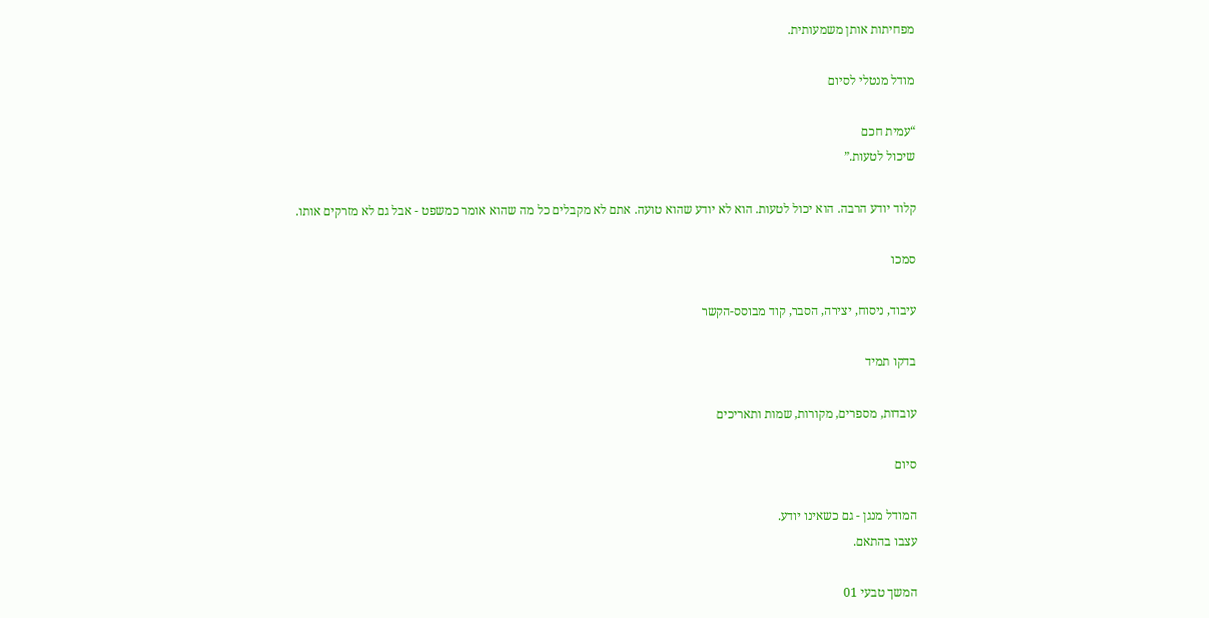מפחיתות אותן משמעותית.

מודל מנטלי לסיום

“עמית חכם
שיכול לטעות.”

קלוד יודע הרבה. הוא יכול לטעות. הוא לא יודע שהוא טועה. אתם לא מקבלים כל מה שהוא אומר כמשפט - אבל גם לא מזרקים אותו.

סמכו

עיבוד, ניסוח, יצירה, הסבר, קוד מבוסס-הקשר

בדקו תמיד

עובדות, מספרים, מקורות, שמות ותאריכים

סיום

המודל מנגן - גם כשאינו יודע.
עצבו בהתאם.

המשך טבעי 01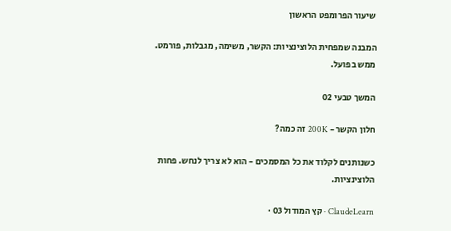שיעור הפרומפט הראשון

המבנה שמפחית הלוצינציות: הקשר, משימה, מגבלות, פורמט. ממש בפועל.

המשך טבעי 02

חלון הקשר - 200K זה כמה?

כשנותנים לקלוד את כל המסמכים - הוא לא צריך לנחש. פחות הלוצינציות.

ClaudeLearn · קץ המודול 03 ·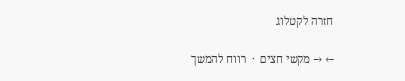חזרה לקטלוג

← → מקשי חצים  ·  רווח להמשך